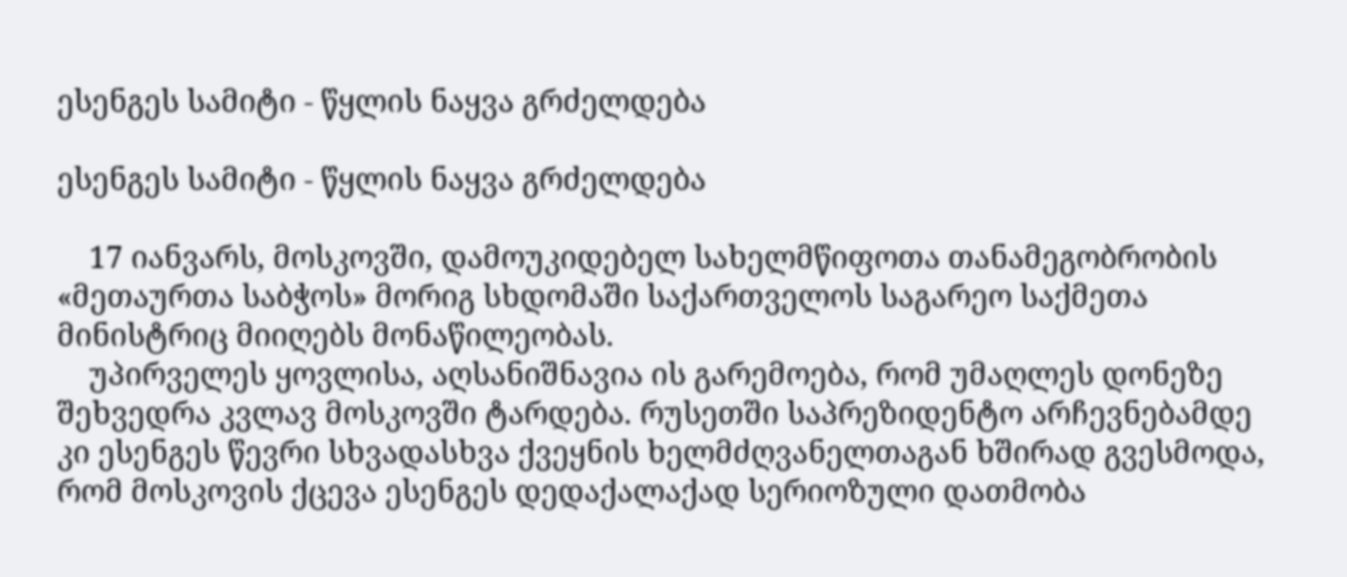ესენგეს სამიტი - წყლის ნაყვა გრძელდება

ესენგეს სამიტი - წყლის ნაყვა გრძელდება

    17 იანვარს, მოსკოვში, დამოუკიდებელ სახელმწიფოთა თანამეგობრობის «მეთაურთა საბჭოს» მორიგ სხდომაში საქართველოს საგარეო საქმეთა მინისტრიც მიიღებს მონაწილეობას.
    უპირველეს ყოვლისა, აღსანიშნავია ის გარემოება, რომ უმაღლეს დონეზე შეხვედრა კვლავ მოსკოვში ტარდება. რუსეთში საპრეზიდენტო არჩევნებამდე კი ესენგეს წევრი სხვადასხვა ქვეყნის ხელმძღვანელთაგან ხშირად გვესმოდა, რომ მოსკოვის ქცევა ესენგეს დედაქალაქად სერიოზული დათმობა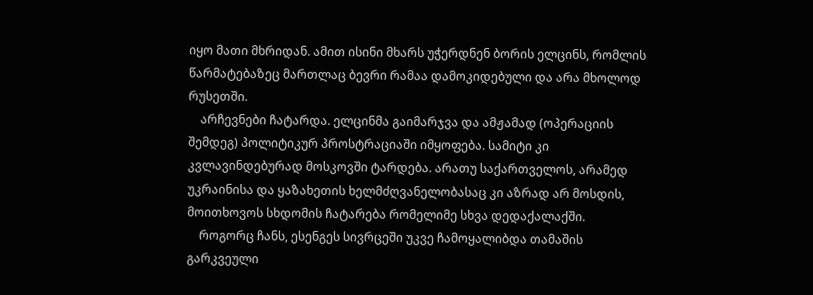იყო მათი მხრიდან. ამით ისინი მხარს უჭერდნენ ბორის ელცინს, რომლის წარმატებაზეც მართლაც ბევრი რამაა დამოკიდებული და არა მხოლოდ რუსეთში.
    არჩევნები ჩატარდა. ელცინმა გაიმარჯვა და ამჟამად (ოპერაციის შემდეგ) პოლიტიკურ პროსტრაციაში იმყოფება. სამიტი კი კვლავინდებურად მოსკოვში ტარდება. არათუ საქართველოს, არამედ უკრაინისა და ყაზახეთის ხელმძღვანელობასაც კი აზრად არ მოსდის, მოითხოვოს სხდომის ჩატარება რომელიმე სხვა დედაქალაქში.
    როგორც ჩანს, ესენგეს სივრცეში უკვე ჩამოყალიბდა თამაშის გარკვეული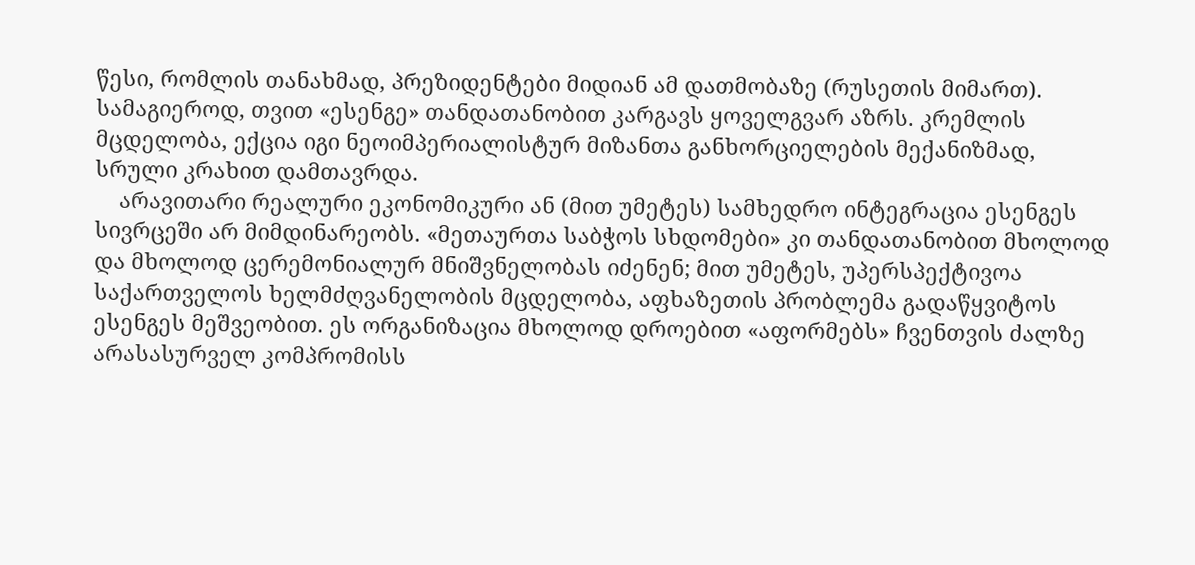წესი, რომლის თანახმად, პრეზიდენტები მიდიან ამ დათმობაზე (რუსეთის მიმართ). სამაგიეროდ, თვით «ესენგე» თანდათანობით კარგავს ყოველგვარ აზრს. კრემლის მცდელობა, ექცია იგი ნეოიმპერიალისტურ მიზანთა განხორციელების მექანიზმად, სრული კრახით დამთავრდა.
    არავითარი რეალური ეკონომიკური ან (მით უმეტეს) სამხედრო ინტეგრაცია ესენგეს სივრცეში არ მიმდინარეობს. «მეთაურთა საბჭოს სხდომები» კი თანდათანობით მხოლოდ და მხოლოდ ცერემონიალურ მნიშვნელობას იძენენ; მით უმეტეს, უპერსპექტივოა საქართველოს ხელმძღვანელობის მცდელობა, აფხაზეთის პრობლემა გადაწყვიტოს ესენგეს მეშვეობით. ეს ორგანიზაცია მხოლოდ დროებით «აფორმებს» ჩვენთვის ძალზე არასასურველ კომპრომისს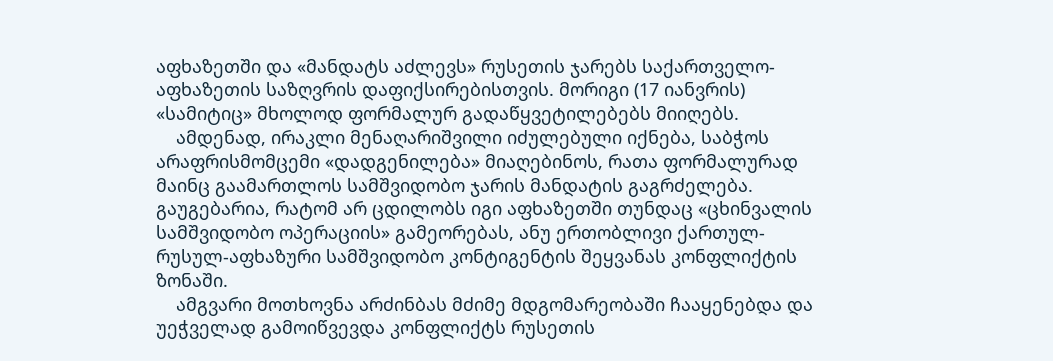აფხაზეთში და «მანდატს აძლევს» რუსეთის ჯარებს საქართველო-აფხაზეთის საზღვრის დაფიქსირებისთვის. მორიგი (17 იანვრის) «სამიტიც» მხოლოდ ფორმალურ გადაწყვეტილებებს მიიღებს.
    ამდენად, ირაკლი მენაღარიშვილი იძულებული იქნება, საბჭოს არაფრისმომცემი «დადგენილება» მიაღებინოს, რათა ფორმალურად მაინც გაამართლოს სამშვიდობო ჯარის მანდატის გაგრძელება. გაუგებარია, რატომ არ ცდილობს იგი აფხაზეთში თუნდაც «ცხინვალის სამშვიდობო ოპერაციის» გამეორებას, ანუ ერთობლივი ქართულ-რუსულ-აფხაზური სამშვიდობო კონტიგენტის შეყვანას კონფლიქტის ზონაში.
    ამგვარი მოთხოვნა არძინბას მძიმე მდგომარეობაში ჩააყენებდა და უეჭველად გამოიწვევდა კონფლიქტს რუსეთის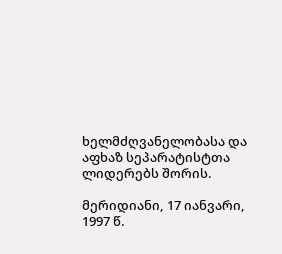ხელმძღვანელობასა და აფხაზ სეპარატისტთა ლიდერებს შორის.

მერიდიანი, 17 იანვარი, 1997 წ.